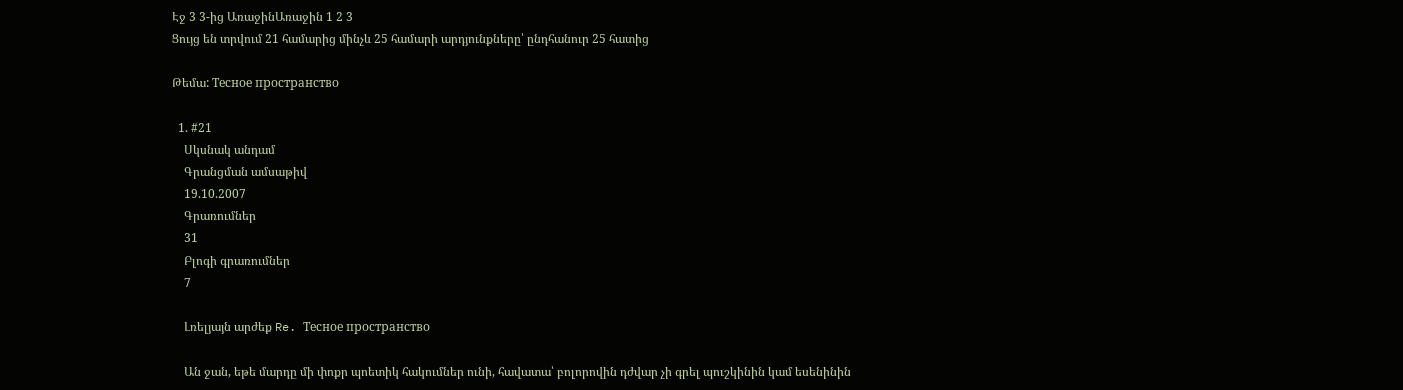Էջ 3 3-ից ԱռաջինԱռաջին 1 2 3
Ցույց են տրվում 21 համարից մինչև 25 համարի արդյունքները՝ ընդհանուր 25 հատից

Թեմա: Тесное пространство

  1. #21
    Սկսնակ անդամ
    Գրանցման ամսաթիվ
    19.10.2007
    Գրառումներ
    31
    Բլոգի գրառումներ
    7

    Լռելյայն արժեք Re. Тесное пространство

    Ան ջան, եթե մարդը մի փոքր պոետիկ հակումներ ունի, հավատա՝ բոլորովին դժվար չի գրել պուշկինին կամ եսենինին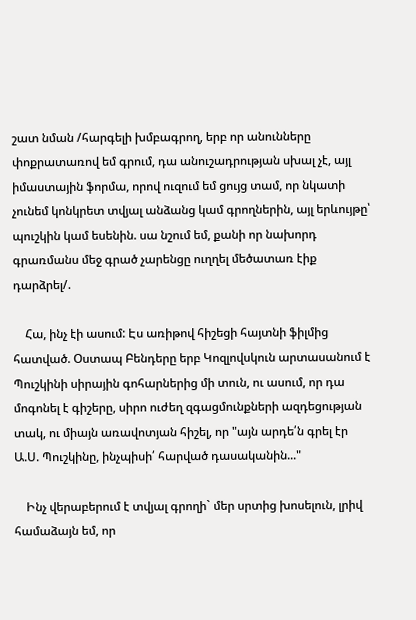շատ նման /հարգելի խմբագրող, երբ որ անունները փոքրատառով եմ գրում, դա անուշադրության սխալ չէ, այլ իմաստային ֆորմա, որով ուզում եմ ցույց տամ, որ նկատի չունեմ կոնկրետ տվյալ անձանց կամ գրողներին, այլ երևույթը՝ պուշկին կամ եսենին. սա նշում եմ, քանի որ նախորդ գրառմանս մեջ գրած չարենցը ուղղել մեծատառ էիք դարձրել/.

    Հա, ինչ էի ասում: Էս առիթով հիշեցի հայտնի ֆիլմից հատված. Օստապ Բենդերը երբ Կոզլովսկուն արտասանում է Պուշկինի սիրային գոհարներից մի տուն, ու ասում, որ դա մոգոնել է գիշերը, սիրո ուժեղ զգացմունքների ազդեցության տակ, ու միայն առավոտյան հիշել, որ "այն արդե՛ն գրել էր Ա.Ս. Պուշկինը, ինչպիսի՛ հարված դասականին..."

    Ինչ վերաբերում է տվյալ գրողի` մեր սրտից խոսելուն, լրիվ համաձայն եմ, որ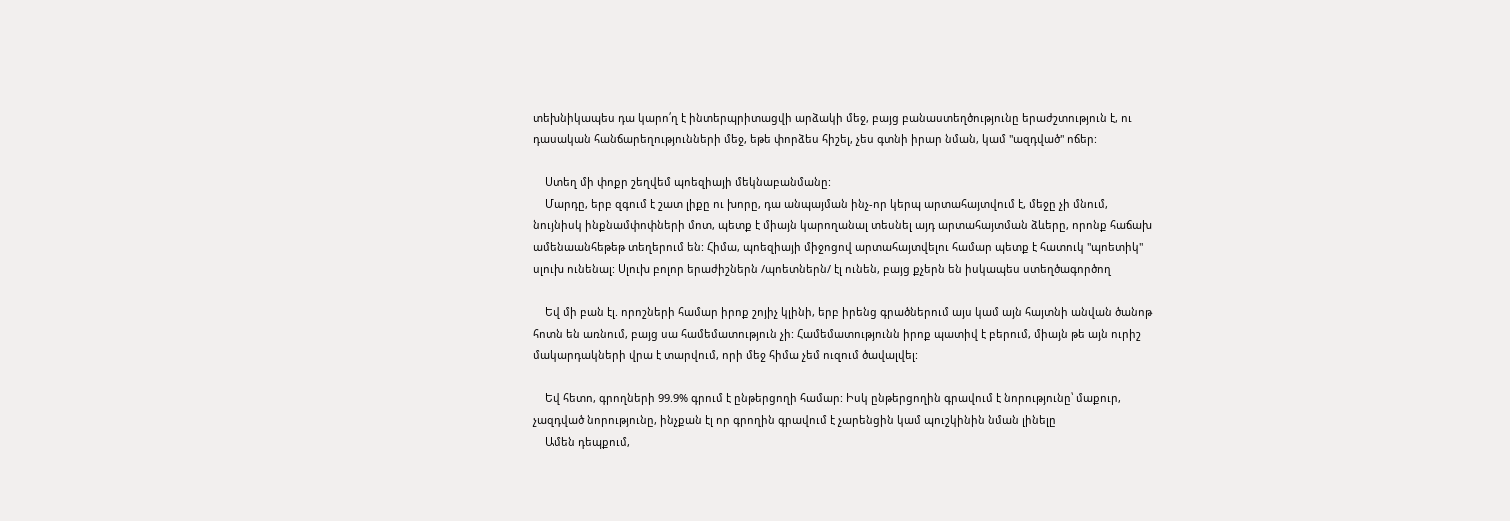տեխնիկապես դա կարո՛ղ է ինտերպրիտացվի արձակի մեջ, բայց բանաստեղծությունը երաժշտություն է, ու դասական հանճարեղությունների մեջ, եթե փորձես հիշել, չես գտնի իրար նման, կամ "ազդված" ոճեր:

    Ստեղ մի փոքր շեղվեմ պոեզիայի մեկնաբանմանը:
    Մարդը, երբ զգում է շատ լիքը ու խորը, դա անպայման ինչ-որ կերպ արտահայտվում է, մեջը չի մնում, նույնիսկ ինքնամփոփների մոտ, պետք է միայն կարողանալ տեսնել այդ արտահայտման ձևերը, որոնք հաճախ ամենաանհեթեթ տեղերում են: Հիմա, պոեզիայի միջոցով արտահայտվելու համար պետք է հատուկ "պոետիկ" սլուխ ունենալ: Սլուխ բոլոր երաժիշներն /պոետներն/ էլ ունեն, բայց քչերն են իսկապես ստեղծագործող

    Եվ մի բան էլ. որոշների համար իրոք շոյիչ կլինի, երբ իրենց գրածներում այս կամ այն հայտնի անվան ծանոթ հոտն են առնում, բայց սա համեմատություն չի: Համեմատությունն իրոք պատիվ է բերում, միայն թե այն ուրիշ մակարդակների վրա է տարվում, որի մեջ հիմա չեմ ուզում ծավալվել:

    Եվ հետո, գրողների 99.9% գրում է ընթերցողի համար: Իսկ ընթերցողին գրավում է նորությունը՝ մաքուր, չազդված նորությունը, ինչքան էլ որ գրողին գրավում է չարենցին կամ պուշկինին նման լինելը
    Ամեն դեպքում,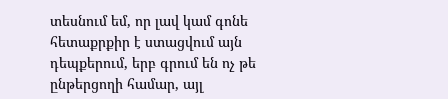տեսնում եմ, որ լավ կամ գոնե հետաքրքիր է ստացվում այն դեպքերում, երբ գրում են ոչ թե ընթերցողի համար, այլ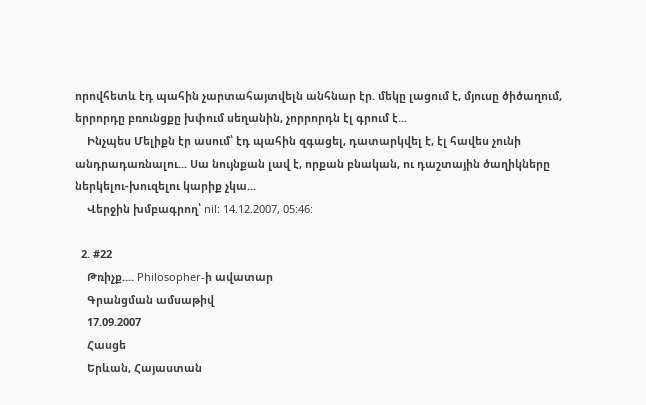որովհետև էդ պահին չարտահայտվելն անհնար էր. մեկը լացում է, մյուսը ծիծաղում, երրորդը բռունցքը խփում սեղանին, չորրորդն էլ գրում է...
    Ինչպես Մելիքն էր ասում՝ էդ պահին զգացել, դատարկվել է, էլ հավես չունի անդրադառնալու... Սա նույնքան լավ է, որքան բնական, ու դաշտային ծաղիկները ներկելու-խուզելու կարիք չկա...
    Վերջին խմբագրող՝ nil: 14.12.2007, 05:46:

  2. #22
    Թռիչք.... Philosopher-ի ավատար
    Գրանցման ամսաթիվ
    17.09.2007
    Հասցե
    Երևան, Հայաստան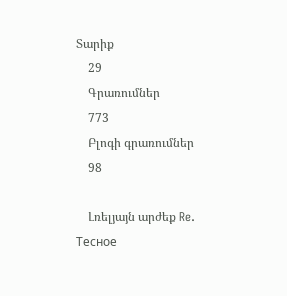Տարիք
    29
    Գրառումներ
    773
    Բլոգի գրառումներ
    98

    Լռելյայն արժեք Re. Тесное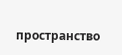пространство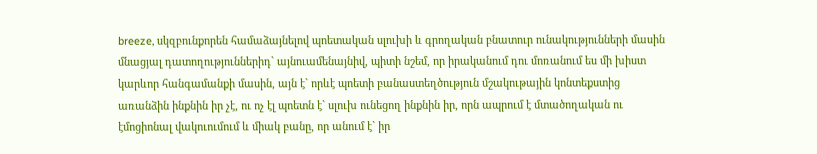breeze, սկզբունքորեն համաձայնելով պոետական սլուխի և գրողական բնատուր ունակությունների մասին մնացյալ դատողություններիդ` այնուամենայնիվ, պիտի նշեմ, որ իրականում դու մոռանում ես մի խիստ կարևոր հանգամանքի մասին, այն է` որևէ պոետի բանաստեղծություն մշակութային կոնտեքստից առանձին ինքնին իր չէ, ու ոչ էլ պոետն է` սլուխ ունեցող ինքնին իր, որն ապրում է մտածողական ու էմոցիոնալ վակուումում և միակ բանը, որ անում է` իր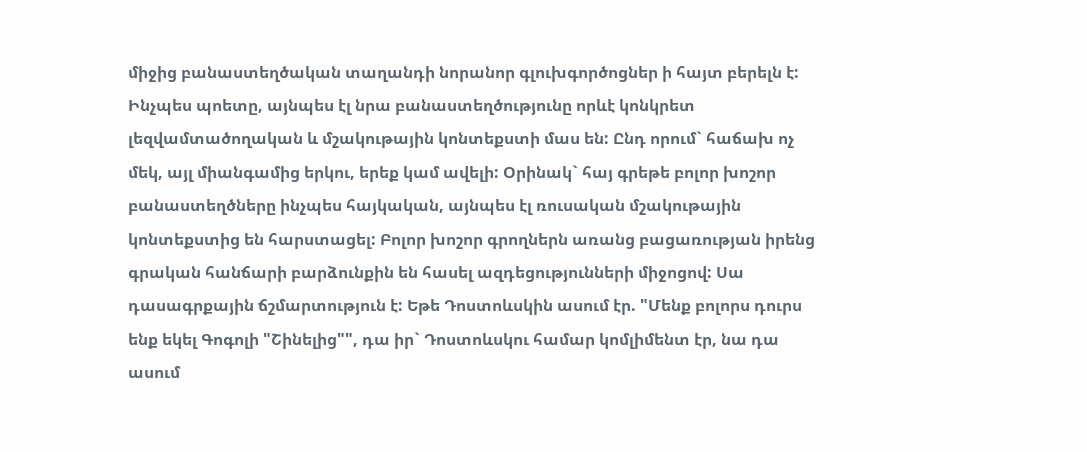միջից բանաստեղծական տաղանդի նորանոր գլուխգործոցներ ի հայտ բերելն է: Ինչպես պոետը, այնպես էլ նրա բանաստեղծությունը որևէ կոնկրետ լեզվամտածողական և մշակութային կոնտեքստի մաս են: Ընդ որում` հաճախ ոչ մեկ, այլ միանգամից երկու, երեք կամ ավելի: Օրինակ` հայ գրեթե բոլոր խոշոր բանաստեղծները ինչպես հայկական, այնպես էլ ռուսական մշակութային կոնտեքստից են հարստացել: Բոլոր խոշոր գրողներն առանց բացառության իրենց գրական հանճարի բարձունքին են հասել ազդեցությունների միջոցով: Սա դասագրքային ճշմարտություն է: Եթե Դոստոևսկին ասում էր. "Մենք բոլորս դուրս ենք եկել Գոգոլի "Շինելից"", դա իր` Դոստոևսկու համար կոմլիմենտ էր, նա դա ասում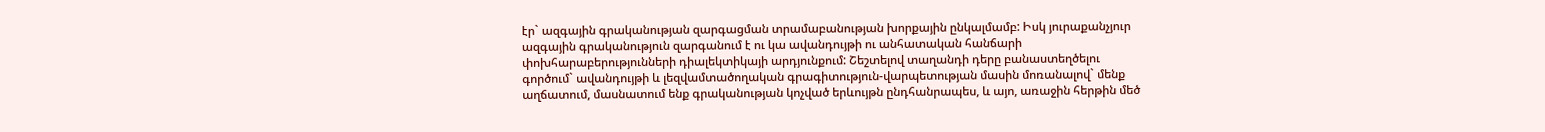էր` ազգային գրականության զարգացման տրամաբանության խորքային ընկալմամբ: Իսկ յուրաքանչյուր ազգային գրականություն զարգանում է ու կա ավանդույթի ու անհատական հանճարի փոխհարաբերությունների դիալեկտիկայի արդյունքում: Շեշտելով տաղանդի դերը բանաստեղծելու գործում` ավանդույթի և լեզվամտածողական գրագիտություն-վարպետության մասին մոռանալով` մենք աղճատում, մասնատում ենք գրականության կոչված երևույթն ընդհանրապես, և այո, առաջին հերթին մեծ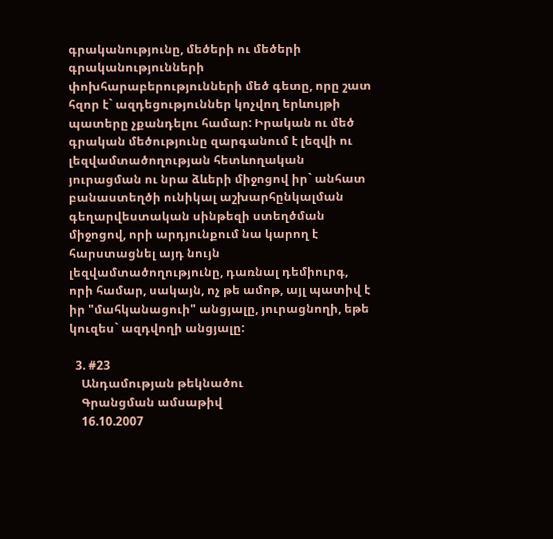գրականությունը, մեծերի ու մեծերի գրականությունների փոխհարաբերությունների մեծ գետը, որը շատ հզոր է` ազդեցություններ կոչվող երևույթի պատերը չքանդելու համար: Իրական ու մեծ գրական մեծությունը զարգանում է լեզվի ու լեզվամտածողության հետևողական յուրացման ու նրա ձևերի միջոցով իր` անհատ բանաստեղծի ունիկալ աշխարհընկալման գեղարվեստական սինթեզի ստեղծման միջոցով, որի արդյունքում նա կարող է հարստացնել այդ նույն լեզվամտածողությունը, դառնալ դեմիուրգ, որի համար, սակայն, ոչ թե ամոթ, այլ պատիվ է իր "մահկանացուի" անցյալը, յուրացնողի, եթե կուզես` ազդվողի անցյալը:

  3. #23
    Անդամության թեկնածու
    Գրանցման ամսաթիվ
    16.10.2007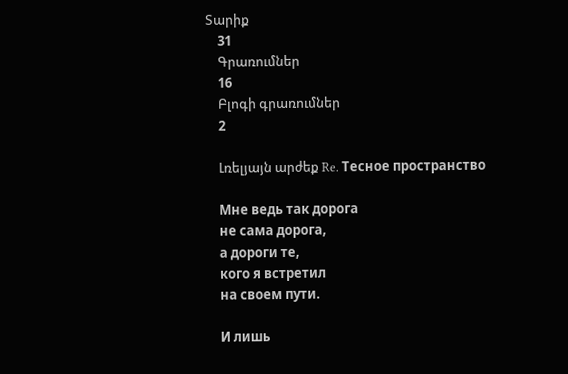Տարիք
    31
    Գրառումներ
    16
    Բլոգի գրառումներ
    2

    Լռելյայն արժեք Re. Тесное пространство

    Мне ведь так дорога
    не сама дорога,
    а дороги те,
    кого я встретил
    на своем пути.

    И лишь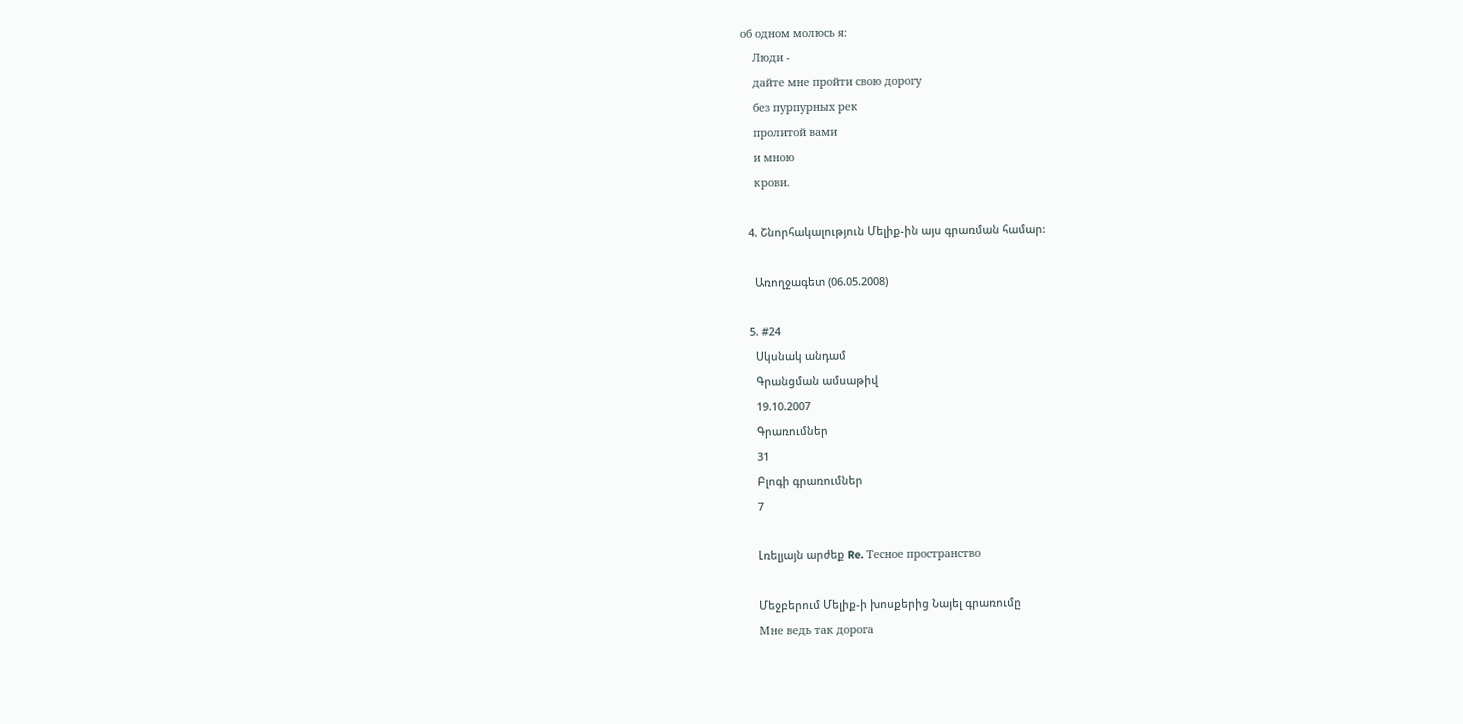об одном молюсь я:
    Люди -
    дайте мне пройти свою дорогу
    без пурпурных рек
    пролитой вами
    и мною
    крови.

  4. Շնորհակալություն Մելիք-ին այս գրառման համար:

    Առողջագետ (06.05.2008)

  5. #24
    Սկսնակ անդամ
    Գրանցման ամսաթիվ
    19.10.2007
    Գրառումներ
    31
    Բլոգի գրառումներ
    7

    Լռելյայն արժեք Re. Тесное пространство

    Մեջբերում Մելիք-ի խոսքերից Նայել գրառումը
    Мне ведь так дорога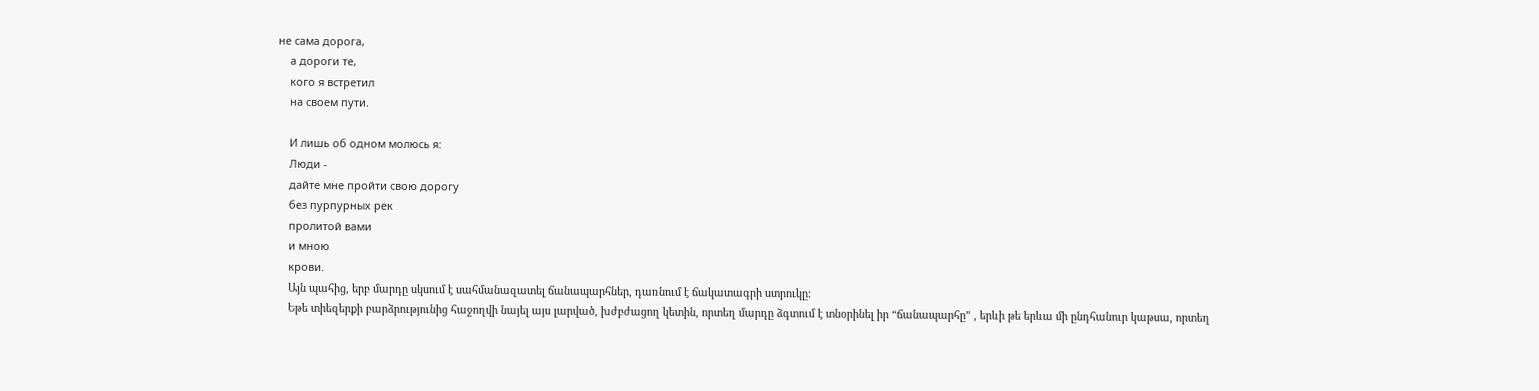не сама дорога,
    а дороги те,
    кого я встретил
    на своем пути.

    И лишь об одном молюсь я:
    Люди -
    дайте мне пройти свою дорогу
    без пурпурных рек
    пролитой вами
    и мною
    крови.
    Այն պահից, երբ մարդը սկսում է սահմանազատել ճանապարհներ, դառնում է ճակատագրի ստրուկը:
    Եթե տիեզերքի բարձրությունից հաջողվի նայել այս լարված, խժբժացող կետին, որտեղ մարդը ձգտում է տնօրինել իր “ճանապարհը” , երևի թե երևա մի ընդհանուր կաթսա, որտեղ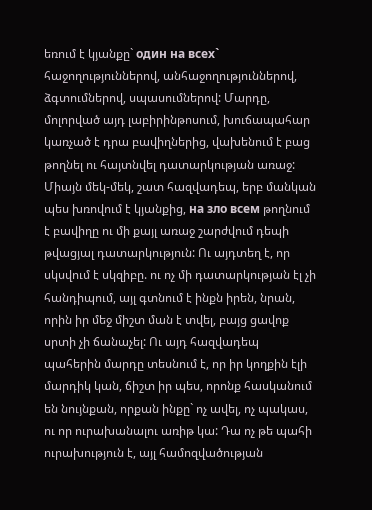եռում է կյանքը` один на всех` հաջողություններով, անհաջողություններով, ձգտումներով, սպասումներով: Մարդը, մոլորված այդ լաբիրինթոսում, խուճապահար կառչած է դրա բավիղներից, վախենում է բաց թողնել ու հայտնվել դատարկության առաջ: Միայն մեկ-մեկ, շատ հազվադեպ, երբ մանկան պես խռովում է կյանքից, на зло всем թողնում է բավիղը ու մի քայլ առաջ շարժվում դեպի թվացյալ դատարկություն: Ու այդտեղ է, որ սկսվում է սկզիբը. ու ոչ մի դատարկության էլ չի հանդիպում, այլ գտնում է ինքն իրեն, նրան, որին իր մեջ միշտ ման է տվել, բայց ցավոք սրտի չի ճանաչել: Ու այդ հազվադեպ պահերին մարդը տեսնում է, որ իր կողքին էլի մարդիկ կան, ճիշտ իր պես, որոնք հասկանում են նույնքան, որքան ինքը` ոչ ավել, ոչ պակաս, ու որ ուրախանալու առիթ կա: Դա ոչ թե պահի ուրախություն է, այլ համոզվածության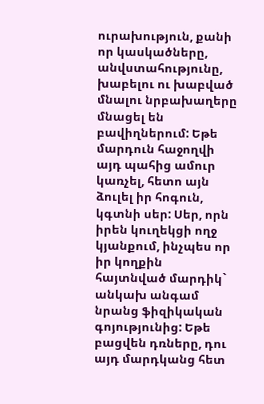ուրախություն, քանի որ կասկածները, անվստահությունը, խաբելու ու խաբված մնալու նրբախաղերը մնացել են բավիղներում: Եթե մարդուն հաջողվի այդ պահից ամուր կառչել, հետո այն ձուլել իր հոգուն, կգտնի սեր: Սեր, որն իրեն կուղեկցի ողջ կյանքում, ինչպես որ իր կողքին հայտնված մարդիկ` անկախ անգամ նրանց ֆիզիկական գոյությունից: Եթե բացվեն դռները, դու այդ մարդկանց հետ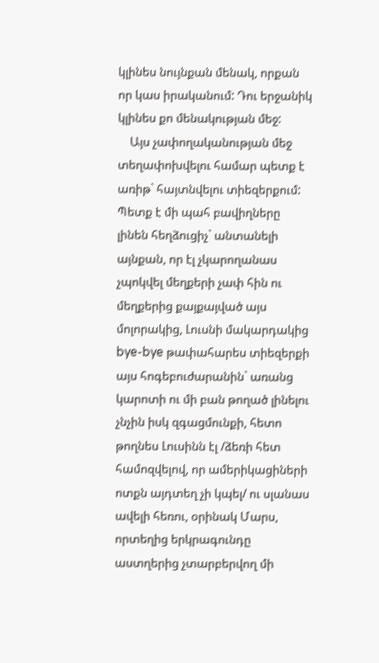կլինես նույնքան մենակ, որքան որ կաս իրականում: Դու երջանիկ կլինես քո մենակության մեջ:
    Այս չափողականության մեջ տեղափոխվելու համար պետք է առիթ` հայտնվելու տիեզերքում: Պետք է մի պահ բավիղները լինեն հեղձուցիչ` անտանելի այնքան, որ էլ չկարողանաս չպոկվել մեղքերի չափ հին ու մեղքերից քայքայված այս մոլորակից, Լուսնի մակարդակից bye-bye թափահարես տիեզերքի այս հոգեբուժարանին` առանց կարոտի ու մի բան թողած լինելու չնչին իսկ զգացմունքի, հետո թողնես Լուսինն էլ /ձեռի հետ համոզվելով, որ ամերիկացիների ոտքն այդտեղ չի կպել/ ու սլանաս ավելի հեռու, օրինակ Մարս, որտեղից երկրագունդը աստղերից չտարբերվող մի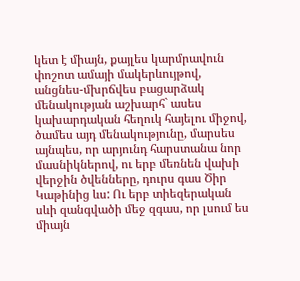կետ է միայն, քայլես կարմրավուն փոշոտ ամայի մակերևույթով, անցնես-մխրճվես բացարձակ մենակության աշխարհ` ասես կախարդական հեղուկ հայելու միջով, ծամես այդ մենակությունը, մարսես այնպես, որ արյունդ հարստանա նոր մասնիկներով, ու երբ մեռնեն վախի վերջին ծվենները, դուրս գաս Ծիր Կաթինից ևս: Ու երբ տիեզերական սևի զանգվածի մեջ զգաս, որ լսում ես միայն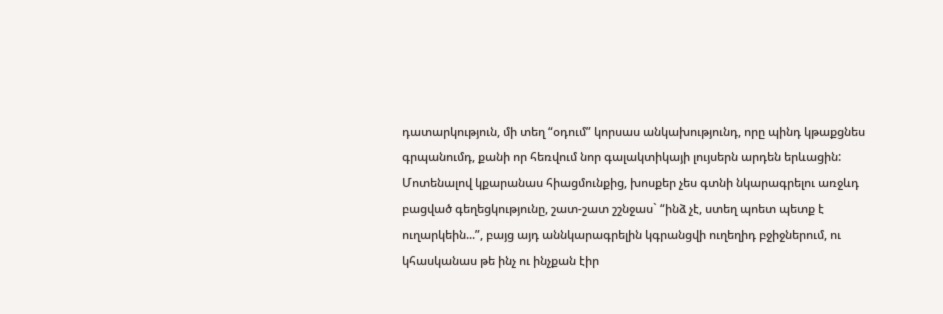դատարկություն, մի տեղ “օդում” կորսաս անկախությունդ, որը պինդ կթաքցնես գրպանումդ, քանի որ հեռվում նոր գալակտիկայի լույսերն արդեն երևացին: Մոտենալով կքարանաս հիացմունքից, խոսքեր չես գտնի նկարագրելու առջևդ բացված գեղեցկությունը, շատ-շատ շշնջաս` “ինձ չէ, ստեղ պոետ պետք է ուղարկեին...”, բայց այդ աննկարագրելին կգրանցվի ուղեղիդ բջիջներում, ու կհասկանաս թե ինչ ու ինչքան էիր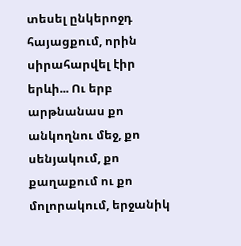տեսել ընկերոջդ հայացքում, որին սիրահարվել էիր երևի... Ու երբ արթնանաս քո անկողնու մեջ, քո սենյակում, քո քաղաքում ու քո մոլորակում, երջանիկ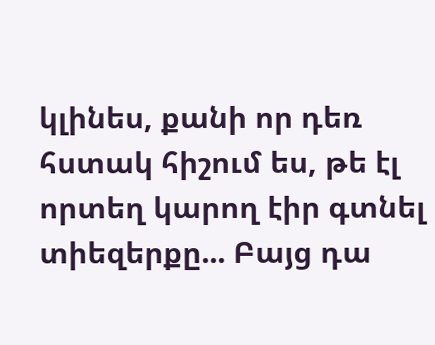կլինես, քանի որ դեռ հստակ հիշում ես, թե էլ որտեղ կարող էիր գտնել տիեզերքը... Բայց դա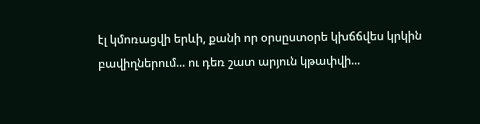էլ կմոռացվի երևի, քանի որ օրսըստօրե կխճճվես կրկին բավիղներում... ու դեռ շատ արյուն կթափվի...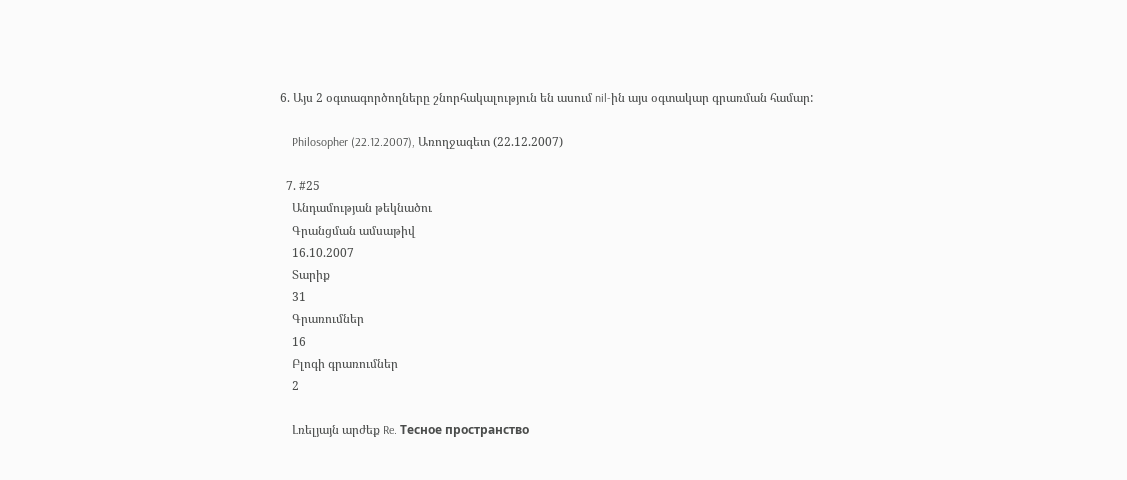6. Այս 2 օգտագործողները շնորհակալություն են ասում nil-ին այս օգտակար գրառման համար:

    Philosopher (22.12.2007), Առողջագետ (22.12.2007)

  7. #25
    Անդամության թեկնածու
    Գրանցման ամսաթիվ
    16.10.2007
    Տարիք
    31
    Գրառումներ
    16
    Բլոգի գրառումներ
    2

    Լռելյայն արժեք Re. Тесное пространство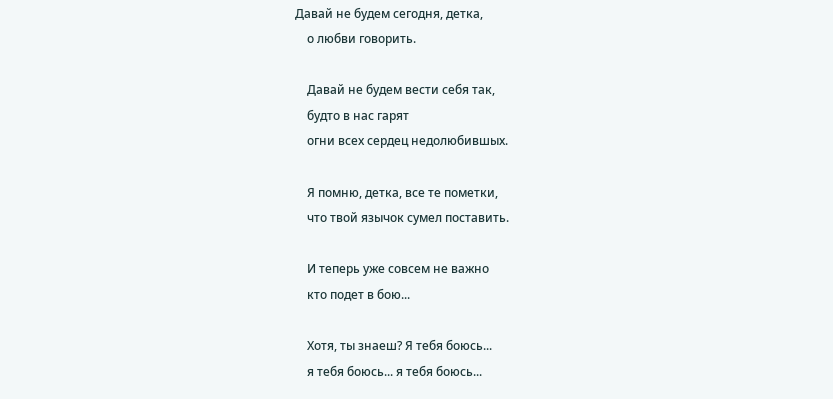Давай не будем сегодня, детка,
    о любви говорить.

    Давай не будем вести себя так,
    будто в нас гарят
    огни всех сердец недолюбившых.

    Я помню, детка, все те пометки,
    что твой язычок сумел поставить.

    И теперь уже совсем не важно
    кто подет в бою...

    Хотя, ты знаеш? Я тебя боюсь...
    я тебя боюсь... я тебя боюсь...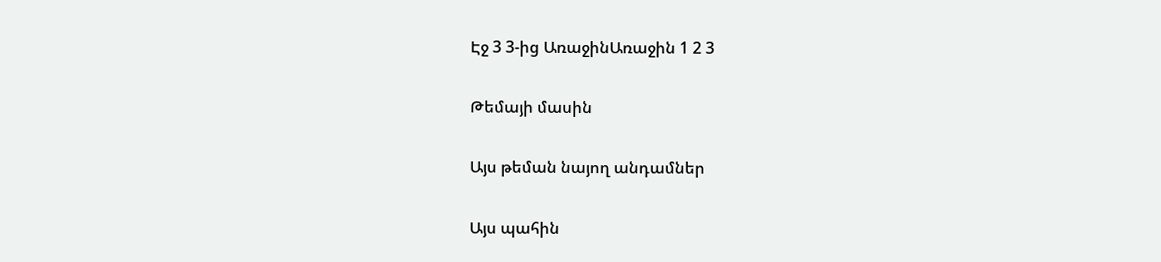Էջ 3 3-ից ԱռաջինԱռաջին 1 2 3

Թեմայի մասին

Այս թեման նայող անդամներ

Այս պահին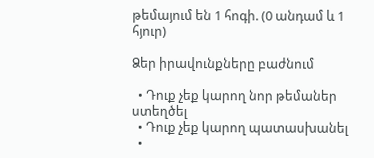թեմայում են 1 հոգի. (0 անդամ և 1 հյուր)

Ձեր իրավունքները բաժնում

  • Դուք չեք կարող նոր թեմաներ ստեղծել
  • Դուք չեք կարող պատասխանել
  •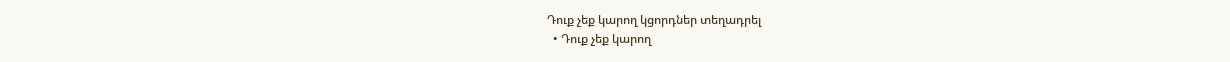Դուք չեք կարող կցորդներ տեղադրել
  • Դուք չեք կարող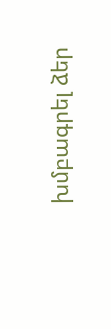խմբագրել ձեր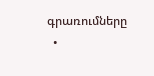գրառումները
  •